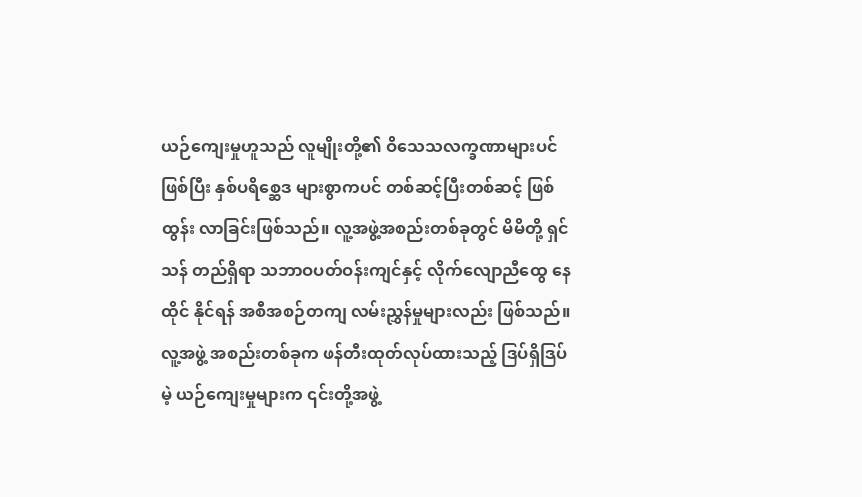ယဉ်ကျေးမှုဟူသည် လူမျိုးတို့၏ ဝိသေသလက္ခဏာများပင် ဖြစ်ပြီး နှစ်ပရိစ္ဆေဒ များစွာကပင် တစ်ဆင့်ပြီးတစ်ဆင့် ဖြစ်ထွန်း လာခြင်းဖြစ်သည်။ လူ့အဖွဲ့အစည်းတစ်ခုတွင် မိမိတို့ ရှင်သန် တည်ရှိရာ သဘာဝပတ်ဝန်းကျင်နှင့် လိုက်လျောညီထွေ နေထိုင် နိုင်ရန် အစီအစဉ်တကျ လမ်းညွှန်မှုများလည်း ဖြစ်သည်။ လူ့အဖွဲ့ အစည်းတစ်ခုက ဖန်တီးထုတ်လုပ်ထားသည့် ဒြပ်ရှိဒြပ်မဲ့ ယဉ်ကျေးမှုများက ၎င်းတို့အဖွဲ့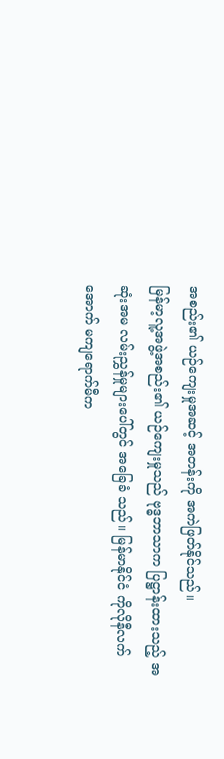အစည်း၏ ယဉ်ကျေးမှုအဆင့် အတန်းကို အကဲဖြတ်နိုင်သည်။
မြန်မာ့လူ့အဖွဲ့အစည်း၏ ယဉ်ကျေးမှုသည် ဗုဒ္ဓဘာသာက ပြဋ္ဌာန်းထားသည့် အဆုံးအမ လမ်းညွှန်မှုများပေါ်တွင် အခြေခံ သည်။ မြန်မာနိုင်ငံ ကိုလိုနီလက်အောက် မကျရောက်မီက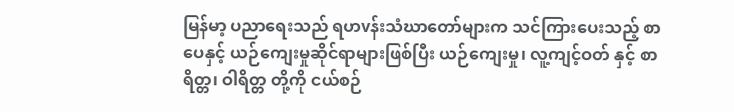မြန်မာ့ ပညာရေးသည် ရဟvန်းသံဃာတော်များက သင်ကြားပေးသည့် စာပေနှင့် ယဉ်ကျေးမှုဆိုင်ရာများဖြစ်ပြီး ယဉ်ကျေးမှု၊ လူ့ကျင့်ဝတ် နှင့် စာရိတ္တ၊ ဝါရိတ္တ တို့ကို ငယ်စဉ်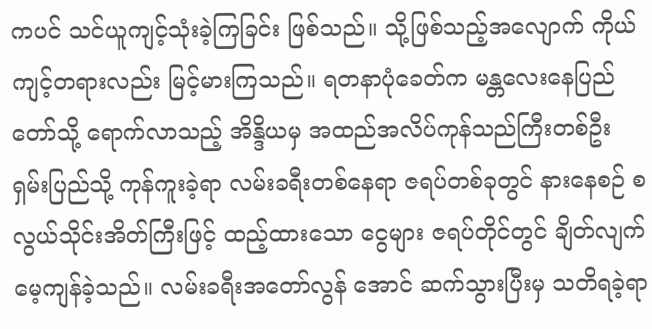ကပင် သင်ယူကျင့်သုံးခဲ့ကြခြင်း ဖြစ်သည်။ သို့ဖြစ်သည့်အလျောက် ကိုယ်ကျင့်တရားလည်း မြင့်မားကြသည်။ ရတနာပုံခေတ်က မန္တလေးနေပြည်တော်သို့ ရောက်လာသည့် အိန္ဒိယမှ အထည်အလိပ်ကုန်သည်ကြီးတစ်ဦး ရှမ်းပြည်သို့ ကုန်ကူးခဲ့ရာ လမ်းခရီးတစ်နေရာ ဇရပ်တစ်ခုတွင် နားနေစဉ် စလွယ်သိုင်းအိတ်ကြီးဖြင့် ထည့်ထားသော ငွေများ ဇရပ်တိုင်တွင် ချိတ်လျက် မေ့ကျန်ခဲ့သည်။ လမ်းခရီးအတော်လွန် အောင် ဆက်သွားပြီးမှ သတိရခဲ့ရာ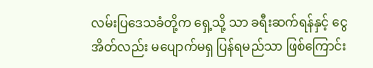လမ်းပြဒေသခံတို့က ရှေ့သို့ သာ ခရီးဆက်ရန်နှင့် ငွေအိတ်လည်း မပျောက်မရှ ပြန်ရမည်သာ ဖြစ်ကြောင်း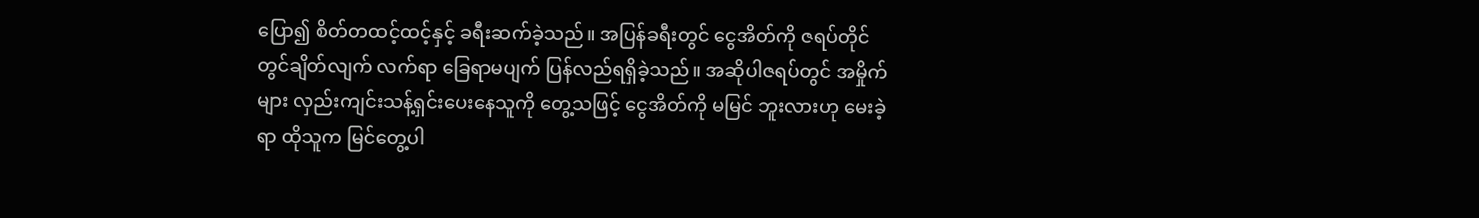ပြော၍ စိတ်တထင့်ထင့်နှင့် ခရီးဆက်ခဲ့သည်။ အပြန်ခရီးတွင် ငွေအိတ်ကို ဇရပ်တိုင်တွင်ချိတ်လျက် လက်ရာ ခြေရာမပျက် ပြန်လည်ရရှိခဲ့သည်။ အဆိုပါဇရပ်တွင် အမှိုက်များ လှည်းကျင်းသန့်ရှင်းပေးနေသူကို တွေ့သဖြင့် ငွေအိတ်ကို မမြင် ဘူးလားဟု မေးခဲ့ရာ ထိုသူက မြင်တွေ့ပါ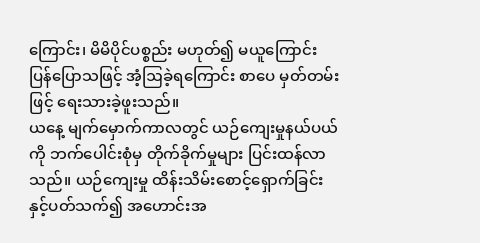ကြောင်း၊ မိမိပိုင်ပစ္စည်း မဟုတ်၍ မယူကြောင်း ပြန်ပြောသဖြင့် အံ့ဩခဲ့ရကြောင်း စာပေ မှတ်တမ်းဖြင့် ရေးသားခဲ့ဖူးသည်။
ယနေ့ မျက်မှောက်ကာလတွင် ယဉ်ကျေးမှုနယ်ပယ်ကို ဘက်ပေါင်းစုံမှ တိုက်ခိုက်မှုများ ပြင်းထန်လာသည်။ ယဉ်ကျေးမှု ထိန်းသိမ်းစောင့်ရှောက်ခြင်းနှင့်ပတ်သက်၍ အဟောင်းအ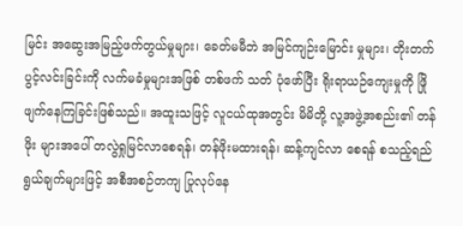မြင်း အဆွေးအမြည့်ဖက်တွယ်မှုများ၊ ခေတ်မမီဘဲ အမြင်ကျဉ်းမြောင်း မှုများ၊ တိုးတက်ပွင့်လင်းခြင်းကို လက်မခံမှုများအဖြစ် တစ်ဖက် သတ် ပုံဖော်ပြီး ရိုးရာယဉ်ကျေးမှုကို ဖြိုဖျက်နေကြခြင်းဖြစ်သည်။ အထူးသဖြင့် လူငယ်ထုအတွင်း မိမိတို့ လူ့အဖွဲ့အစည်း၏ တန်ဖိုး များအပေါ် တလွဲရှုမြင်လာစေရန်၊ တန်ဖိုးမထားရန်၊ ဆန့်ကျင်လာ စေရန် စသည့်ရည်ရွယ်ချက်များဖြင့် အစီအစဉ်တကျ ပြုလုပ်နေ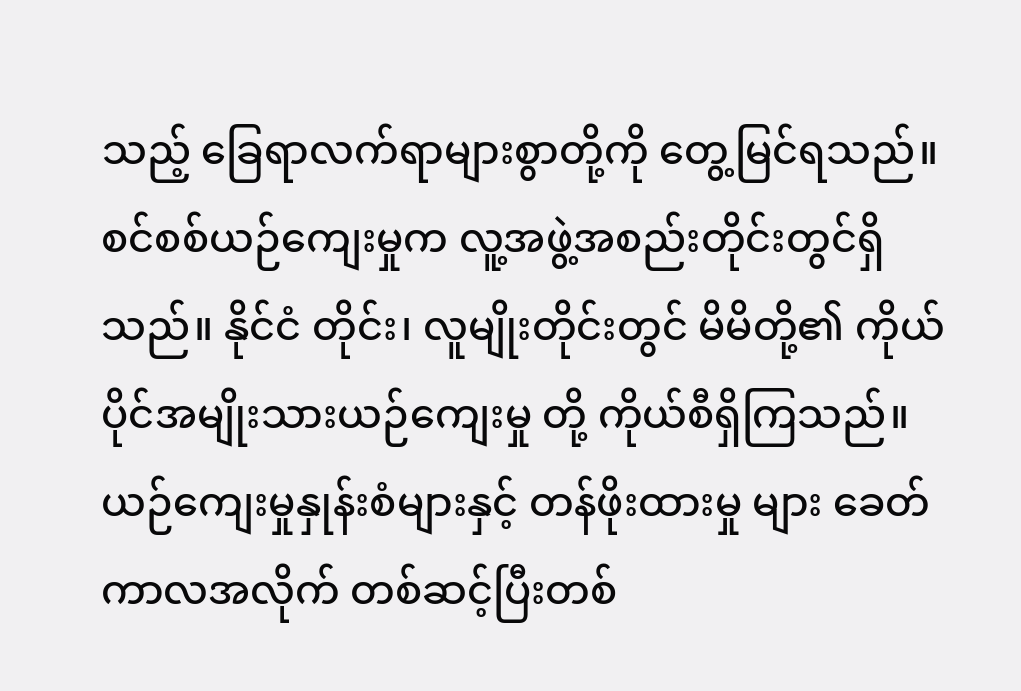သည့် ခြေရာလက်ရာများစွာတို့ကို တွေ့မြင်ရသည်။
စင်စစ်ယဉ်ကျေးမှုက လူ့အဖွဲ့အစည်းတိုင်းတွင်ရှိသည်။ နိုင်ငံ တိုင်း၊ လူမျိုးတိုင်းတွင် မိမိတို့၏ ကိုယ်ပိုင်အမျိုးသားယဉ်ကျေးမှု တို့ ကိုယ်စီရှိကြသည်။ ယဉ်ကျေးမှုနှုန်းစံများနှင့် တန်ဖိုးထားမှု များ ခေတ်ကာလအလိုက် တစ်ဆင့်ပြီးတစ်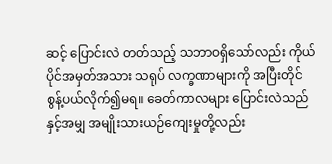ဆင့် ပြောင်းလဲ တတ်သည့် သဘာဝရှိသော်လည်း ကိုယ်ပိုင်အမှတ်အသား သရုပ် လက္ခဏာများကို အပြီးတိုင် စွန့်ပယ်လိုက်၍မရ။ ခေတ်ကာလများ ပြောင်းလဲသည်နှင့်အမျှ အမျိုးသားယဉ်ကျေးမှုတို့လည်း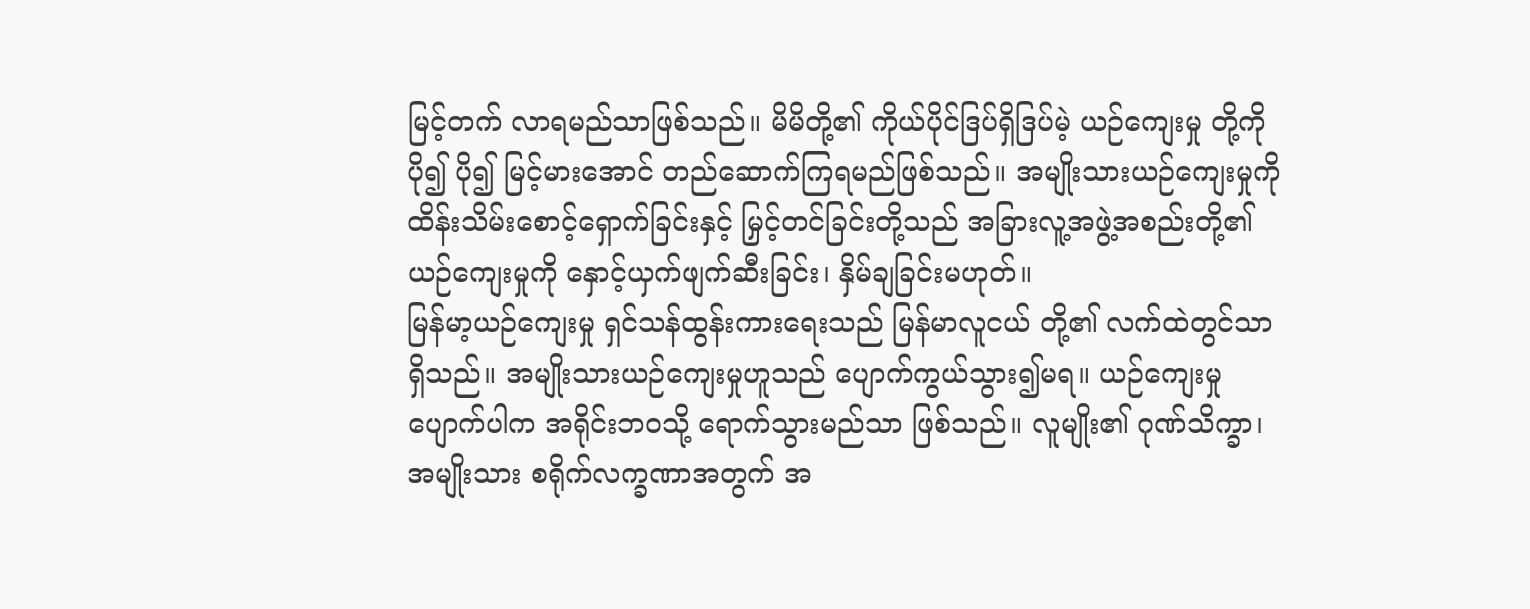မြင့်တက် လာရမည်သာဖြစ်သည်။ မိမိတို့၏ ကိုယ်ပိုင်ဒြပ်ရှိဒြပ်မဲ့ ယဉ်ကျေးမှု တို့ကို ပို၍ ပို၍ မြင့်မားအောင် တည်ဆောက်ကြရမည်ဖြစ်သည်။ အမျိုးသားယဉ်ကျေးမှုကို ထိန်းသိမ်းစောင့်ရှောက်ခြင်းနှင့် မြှင့်တင်ခြင်းတို့သည် အခြားလူ့အဖွဲ့အစည်းတို့၏ ယဉ်ကျေးမှုကို နှောင့်ယှက်ဖျက်ဆီးခြင်း၊ နှိမ်ချခြင်းမဟုတ်။
မြန်မာ့ယဉ်ကျေးမှု ရှင်သန်ထွန်းကားရေးသည် မြန်မာလူငယ် တို့၏ လက်ထဲတွင်သာ ရှိသည်။ အမျိုးသားယဉ်ကျေးမှုဟူသည် ပျောက်ကွယ်သွား၍မရ။ ယဉ်ကျေးမှုပျောက်ပါက အရိုင်းဘဝသို့ ရောက်သွားမည်သာ ဖြစ်သည်။ လူမျိုး၏ ဂုဏ်သိက္ခာ၊ အမျိုးသား စရိုက်လက္ခဏာအတွက် အ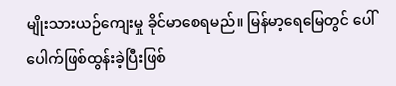မျိုးသားယဉ်ကျေးမှု ခိုင်မာစေရမည်။ မြန်မာ့ရေမြေတွင် ပေါ်ပေါက်ဖြစ်ထွန်းခဲ့ပြီးဖြစ်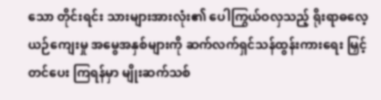သော တိုင်းရင်း သားများအားလုံး၏ ပေါကြွယ်ဝလှသည့် ရိုးရာဓလေ့ ယဉ်ကျေးမှု အမွေအနှစ်များကို ဆက်လက်ရှင်သန်ထွန်းကားရေး မြှင့်တင်ပေး ကြရန်မှာ မျိုးဆက်သစ်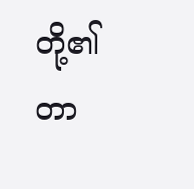တို့၏ တာ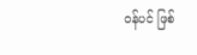ဝန်ပင် ဖြစ်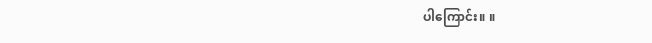ပါကြောင်း။ ။